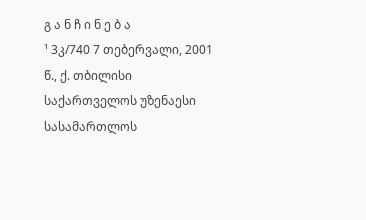გ ა ნ ჩ ი ნ ე ბ ა
¹ 3კ/740 7 თებერვალი, 2001 წ., ქ. თბილისი
საქართველოს უზენაესი სასამართლოს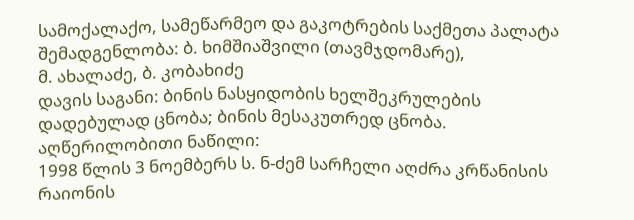სამოქალაქო, სამეწარმეო და გაკოტრების საქმეთა პალატა
შემადგენლობა: ბ. ხიმშიაშვილი (თავმჯდომარე),
მ. ახალაძე, ბ. კობახიძე
დავის საგანი: ბინის ნასყიდობის ხელშეკრულების დადებულად ცნობა; ბინის მესაკუთრედ ცნობა.
აღწერილობითი ნაწილი:
1998 წლის 3 ნოემბერს ს. ნ-ძემ სარჩელი აღძრა კრწანისის რაიონის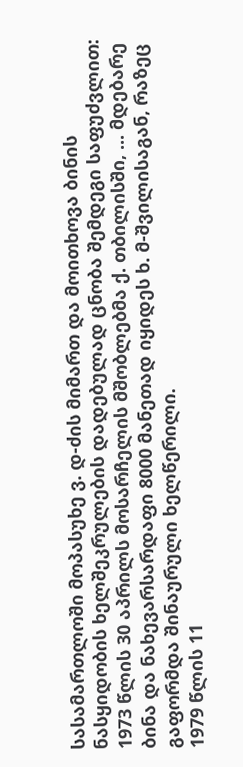სასამართლოში მოპასუხე ვ. დ-ძის მიმართ და მოითხოვა ბინის ნასყიდობის ხელშეკრულების დადებულად ცნობა შემდეგი საფუძვლით:
1973 წლის 30 აპრილს მოსარჩელის მშობლებმა ქ. თბილისში, ... მდებარე ბინა და ნახევარსარდაფი 8000 მანეთად იყიდეს ხ. მ-შვილისაგან, რაზეც გაფორმდა შინაურული ხელწერილი.
1979 წლის 11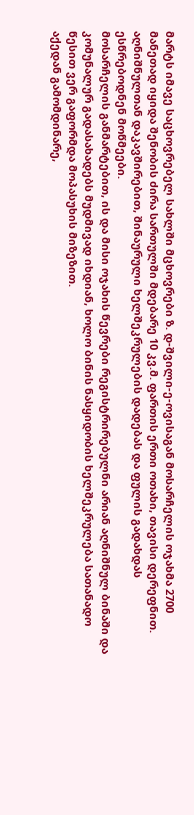მარტს იმავე საცხოვრებელ სახლში მცხოვრები ზ. დ-შვილი-ე-ოვისაგან მოსარჩელის ოჯახმა 2700 მანეთად იყიდა შენობის ძირა სართულში მდებარე 10 კვ.მ. ფართის ერთი ოთახი, თავისი დერეფნით. აღნიშნულთან დაკავშირებით, შინაურული ხელშეკრულების დადებას და ფულის გადახდას ესწრებოდნენ მოწმეები.
მოსარჩელის განმარტებით, ის და მისი ოჯახის წევრები რეგისტრირებულნი არიან აღნიშნულ ბინაში და კომუნალურ გადასახადებს მუდმივად იხდიან, ხოლო ბინის ნასყიდობის ხელშეკრულება სათანადო წესით ვერ გაფორმდა მოპასუხის მიზეზით.
აქედან გამომდინარე,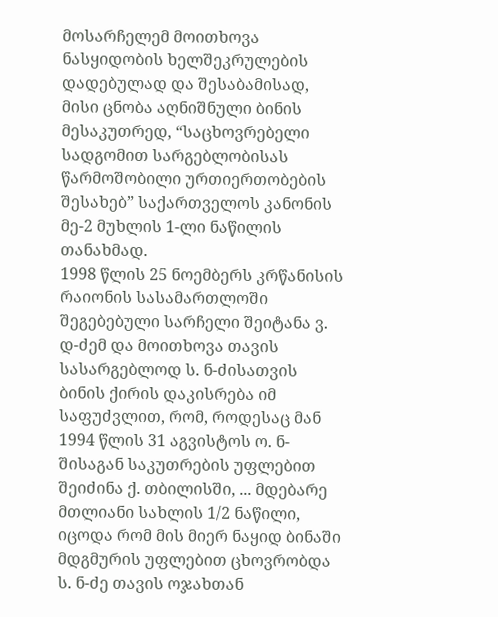მოსარჩელემ მოითხოვა ნასყიდობის ხელშეკრულების დადებულად და შესაბამისად, მისი ცნობა აღნიშნული ბინის მესაკუთრედ, “საცხოვრებელი სადგომით სარგებლობისას წარმოშობილი ურთიერთობების შესახებ” საქართველოს კანონის მე-2 მუხლის 1-ლი ნაწილის თანახმად.
1998 წლის 25 ნოემბერს კრწანისის რაიონის სასამართლოში შეგებებული სარჩელი შეიტანა ვ. დ-ძემ და მოითხოვა თავის სასარგებლოდ ს. ნ-ძისათვის ბინის ქირის დაკისრება იმ საფუძვლით, რომ, როდესაც მან 1994 წლის 31 აგვისტოს ო. ნ-შისაგან საკუთრების უფლებით შეიძინა ქ. თბილისში, ... მდებარე მთლიანი სახლის 1/2 ნაწილი, იცოდა რომ მის მიერ ნაყიდ ბინაში მდგმურის უფლებით ცხოვრობდა ს. ნ-ძე თავის ოჯახთან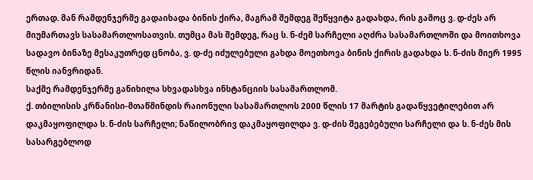ერთად. მან რამდენჯერმე გადაიხადა ბინის ქირა, მაგრამ შემდეგ შეწყვიტა გადახდა, რის გამოც ვ. დ-ძეს არ მიუმართავს სასამართლოსათვის. თუმცა მას შემდეგ, რაც ს. ნ-ძემ სარჩელი აღძრა სასამართლოში და მოითხოვა სადავო ბინაზე მესაკუთრედ ცნობა, ვ. დ-ძე იძულებული გახდა მოეთხოვა ბინის ქირის გადახდა ს. ნ-ძის მიერ 1995 წლის იანვრიდან.
საქმე რამდენჯერმე განიხილა სხვადასხვა ინსტანციის სასამართლომ.
ქ. თბილისის კრწანისი-მთაწმინდის რაიონული სასამართლოს 2000 წლის 17 მარტის გადაწყვეტილებით არ დაკმაყოფილდა ს. ნ-ძის სარჩელი; ნაწილობრივ დაკმაყოფილდა ვ. დ-ძის შეგებებული სარჩელი და ს. ნ-ძეს მის სასარგებლოდ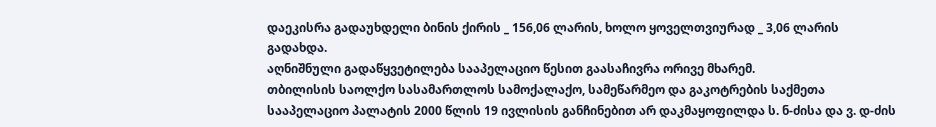დაეკისრა გადაუხდელი ბინის ქირის _ 156,06 ლარის, ხოლო ყოველთვიურად _ 3,06 ლარის გადახდა.
აღნიშნული გადაწყვეტილება სააპელაციო წესით გაასაჩივრა ორივე მხარემ.
თბილისის საოლქო სასამართლოს სამოქალაქო, სამეწარმეო და გაკოტრების საქმეთა სააპელაციო პალატის 2000 წლის 19 ივლისის განჩინებით არ დაკმაყოფილდა ს. ნ-ძისა და ვ. დ-ძის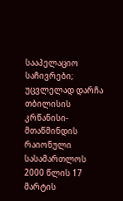სააპელაციო საჩივრები; უცვლელად დარჩა თბილისის კრწანისი-მთაწმინდის რაიონული სასამართლოს 2000 წლის 17 მარტის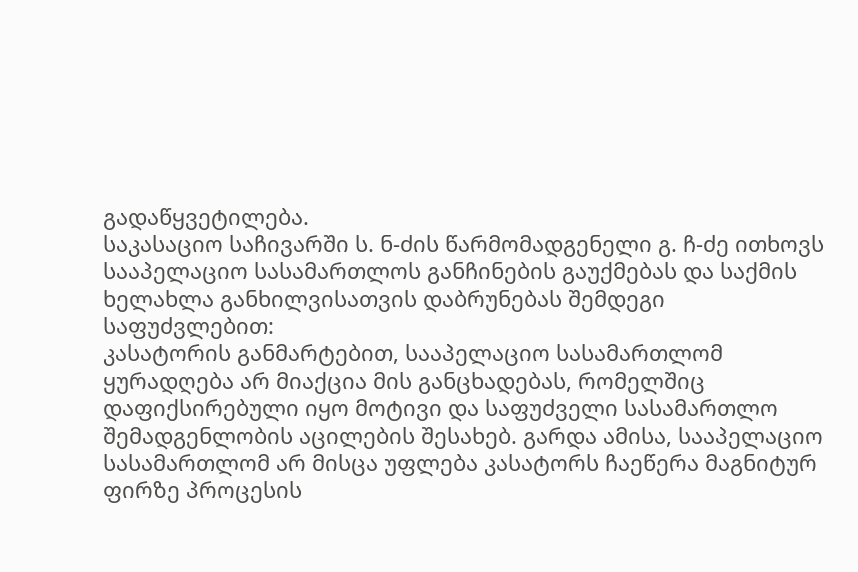გადაწყვეტილება.
საკასაციო საჩივარში ს. ნ-ძის წარმომადგენელი გ. ჩ-ძე ითხოვს სააპელაციო სასამართლოს განჩინების გაუქმებას და საქმის ხელახლა განხილვისათვის დაბრუნებას შემდეგი საფუძვლებით:
კასატორის განმარტებით, სააპელაციო სასამართლომ ყურადღება არ მიაქცია მის განცხადებას, რომელშიც დაფიქსირებული იყო მოტივი და საფუძველი სასამართლო შემადგენლობის აცილების შესახებ. გარდა ამისა, სააპელაციო სასამართლომ არ მისცა უფლება კასატორს ჩაეწერა მაგნიტურ ფირზე პროცესის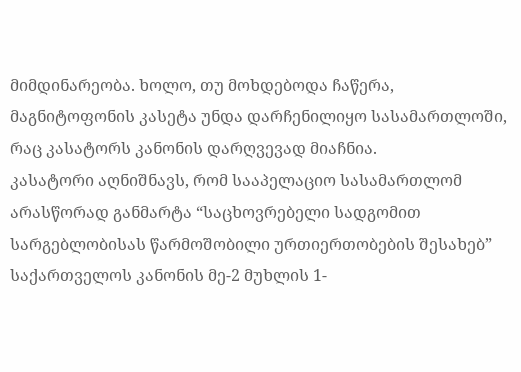მიმდინარეობა. ხოლო, თუ მოხდებოდა ჩაწერა, მაგნიტოფონის კასეტა უნდა დარჩენილიყო სასამართლოში, რაც კასატორს კანონის დარღვევად მიაჩნია.
კასატორი აღნიშნავს, რომ სააპელაციო სასამართლომ არასწორად განმარტა “საცხოვრებელი სადგომით სარგებლობისას წარმოშობილი ურთიერთობების შესახებ” საქართველოს კანონის მე-2 მუხლის 1-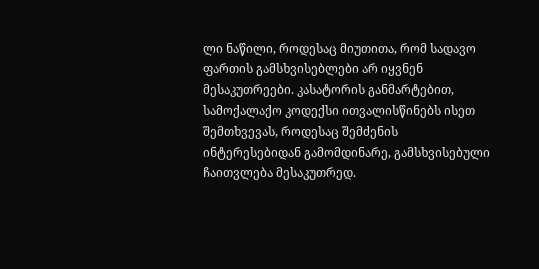ლი ნაწილი, როდესაც მიუთითა, რომ სადავო ფართის გამსხვისებლები არ იყვნენ მესაკუთრეები. კასატორის განმარტებით, სამოქალაქო კოდექსი ითვალისწინებს ისეთ შემთხვევას, როდესაც შემძენის ინტერესებიდან გამომდინარე, გამსხვისებული ჩაითვლება მესაკუთრედ.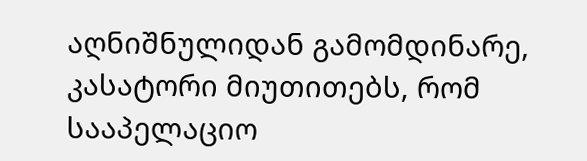აღნიშნულიდან გამომდინარე, კასატორი მიუთითებს, რომ სააპელაციო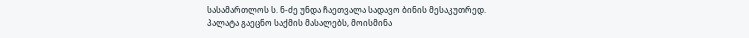სასამართლოს ს. ნ-ძე უნდა ჩაეთვალა სადავო ბინის მესაკუთრედ.
პალატა გაეცნო საქმის მასალებს, მოისმინა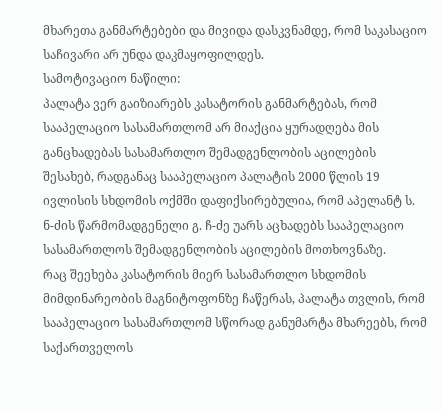მხარეთა განმარტებები და მივიდა დასკვნამდე, რომ საკასაციო საჩივარი არ უნდა დაკმაყოფილდეს.
სამოტივაციო ნაწილი:
პალატა ვერ გაიზიარებს კასატორის განმარტებას, რომ სააპელაციო სასამართლომ არ მიაქცია ყურადღება მის განცხადებას სასამართლო შემადგენლობის აცილების შესახებ, რადგანაც სააპელაციო პალატის 2000 წლის 19 ივლისის სხდომის ოქმში დაფიქსირებულია, რომ აპელანტ ს. ნ-ძის წარმომადგენელი გ. ჩ-ძე უარს აცხადებს სააპელაციო სასამართლოს შემადგენლობის აცილების მოთხოვნაზე.
რაც შეეხება კასატორის მიერ სასამართლო სხდომის მიმდინარეობის მაგნიტოფონზე ჩაწერას, პალატა თვლის, რომ სააპელაციო სასამართლომ სწორად განუმარტა მხარეებს, რომ საქართველოს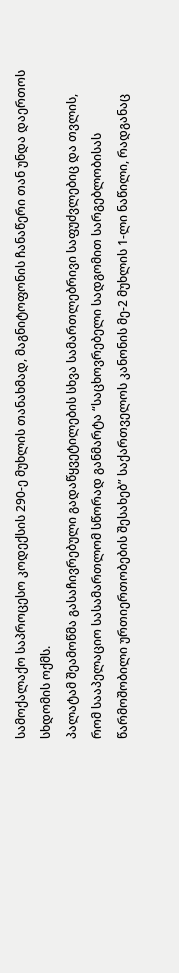სამოქალაქო საპროცესო კოდექსის 290-ე მუხლის თანახმად, მაგნიტოფონის ჩანაწერი თან უნდა დაერთოს სხდომის ოქმს.
პალატამ შეამოწმა გასაჩივრებული გადაწყვეტილების სხვა სამართლებრივი საფუძვლებიც და თვლის, რომ სააპელაციო სასამართლომ სწორად განმარტა “საცხოვრებელი სადგომით სარგებლობისას წარმოშობილი ურთიერთობების შესახებ” საქართველოს კანონის მე-2 მუხლის 1-ლი ნაწილი, რადგანაც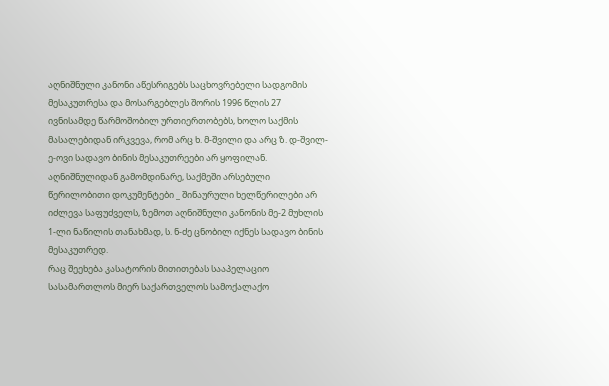აღნიშნული კანონი აწესრიგებს საცხოვრებელი სადგომის მესაკუთრესა და მოსარგებლეს შორის 1996 წლის 27 ივნისამდე წარმოშობილ ურთიერთობებს, ხოლო საქმის მასალებიდან ირკვევა, რომ არც ხ. მ-შვილი და არც ზ. დ-შვილ-ე-ოვი სადავო ბინის მესაკუთრეები არ ყოფილან. აღნიშნულიდან გამომდინარე, საქმეში არსებული წერილობითი დოკუმენტები _ შინაურული ხელწერილები არ იძლევა საფუძველს, ზემოთ აღნიშნული კანონის მე-2 მუხლის 1-ლი ნაწილის თანახმად, ს. ნ-ძე ცნობილ იქნეს სადავო ბინის მესაკუთრედ.
რაც შეეხება კასატორის მითითებას სააპელაციო სასამართლოს მიერ საქართველოს სამოქალაქო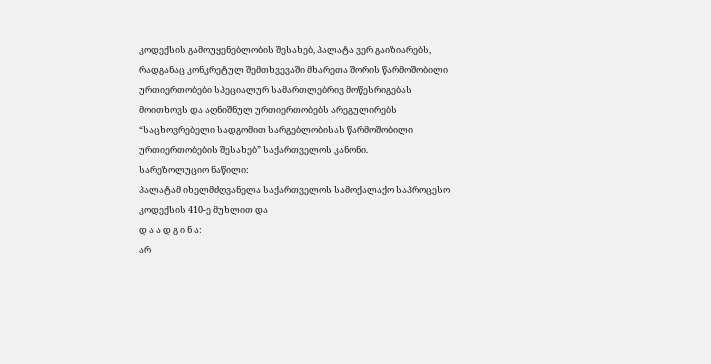კოდექსის გამოუყენებლობის შესახებ, პალატა ვერ გაიზიარებს, რადგანაც კონკრეტულ შემთხვევაში მხარეთა შორის წარმოშობილი ურთიერთობები სპეციალურ სამართლებრივ მოწესრიგებას მოითხოვს და აღნიშნულ ურთიერთობებს არეგულირებს “საცხოვრებელი სადგომით სარგებლობისას წარმოშობილი ურთიერთობების შესახებ” საქართველოს კანონი.
სარეზოლუციო ნაწილი:
პალატამ იხელმძღვანელა საქართველოს სამოქალაქო საპროცესო კოდექსის 410-ე მუხლით და
დ ა ა დ გ ი ნ ა:
არ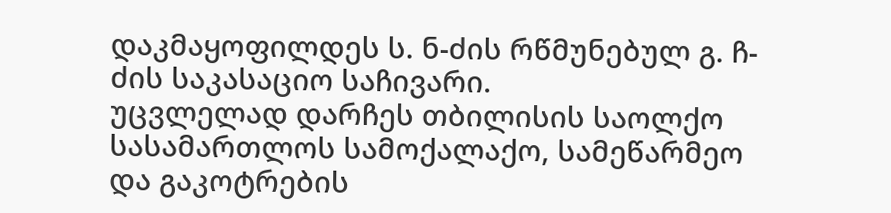დაკმაყოფილდეს ს. ნ-ძის რწმუნებულ გ. ჩ-ძის საკასაციო საჩივარი.
უცვლელად დარჩეს თბილისის საოლქო სასამართლოს სამოქალაქო, სამეწარმეო და გაკოტრების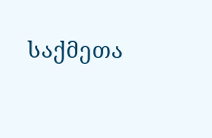საქმეთა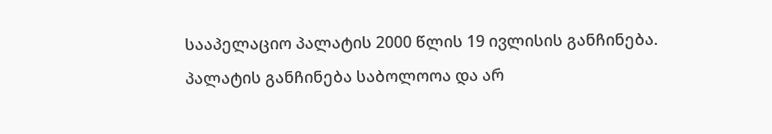სააპელაციო პალატის 2000 წლის 19 ივლისის განჩინება.
პალატის განჩინება საბოლოოა და არ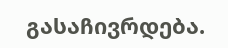გასაჩივრდება.